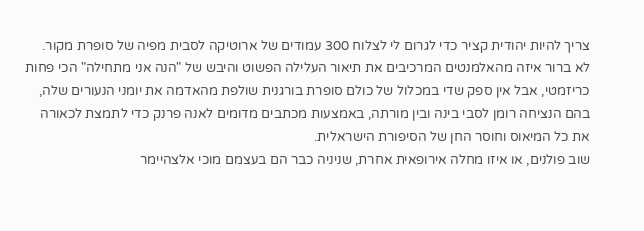צריך להיות יהודית קציר כדי לגרום לי לצלוח 300 עמודים של ארוטיקה לסבית מפיה של סופרת מקור. לא ברור איזה מהאלמנטים המרכיבים את תיאור העלילה הפשוט והיבש של "הנה אני מתחילה" הכי פחות כריזמטי, אבל אין ספק שדי במכלול של כולם סופרת בורגנית שולפת מהאדמה את יומני הנעורים שלה, בהם הנציחה רומן לסבי בינה ובין מורתה, באמצעות מכתבים מדומים לאנה פרנק כדי לתמצת לכאורה את כל המיאוס וחוסר החן של הסיפורת הישראלית.
שוב פולנים, או איזו מחלה אירופאית אחרת, שניניה כבר הם בעצמם מוכי אלצהיימר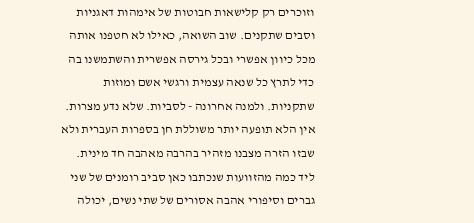וזוכרים רק קלישאות חבוטות של אימהות דאגניות וסבים שתקנים. שוב השואה, כאילו לא חטפנו אותה מכל כיוון אפשרי ובכל גירסה אפשרית והשתמשנו בה כדי לתרץ כל שנאה עצמית ורגשי אשם ומוזות שתקניות. ולמנה אחרונה - לסביות. שלא נדע מצרות. אין הלא תופעה יותר משוללת חן בספרות העברית ולא שבזו הזרה מצבנו מזהיר בהרבה מאהבה חד מינית. ליד כמה מהזוועות שנכתבו כאן סביב רומנים של שני גברים וסיפורי אהבה אסורים של שתי נשים, יכולה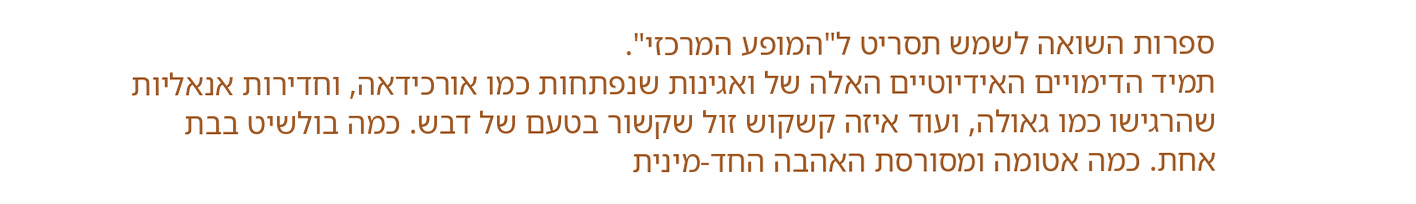ספרות השואה לשמש תסריט ל"המופע המרכזי".
תמיד הדימויים האידיוטיים האלה של ואגינות שנפתחות כמו אורכידאה, וחדירות אנאליות שהרגישו כמו גאולה, ועוד איזה קשקוש זול שקשור בטעם של דבש. כמה בולשיט בבת אחת. כמה אטומה ומסורסת האהבה החד-מינית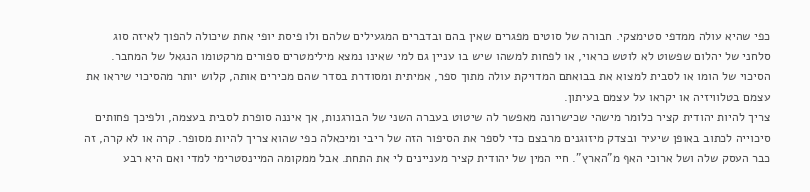כפי שהיא עולה ממדפי סטימצקי. חבורה של סוטים מפגרים שאין בהם ובדברים המגעילים שלהם ולו פיסת יופי אחת שיכולה להפוך לאיזה סוג סלחני של יהלום שפשוט לא לוטש כראוי, או לפחות למשהו שיש בו עניין גם למי שאינו נמצא מילימטרים ספורים מרקטומו הנגאל של המחבר. הסיכוי של הומו או לסבית למצוא את בבואתם המדויקת עולה מתוך ספר, אמיתית ומסודרת בסדר שהם מכירים אותה, קלוש יותר מהסיכוי שיראו את עצמם בטלוויזיה או יקראו על עצמם בעיתון.
צריך להיות יהודית קציר כלומר מישהי שכישרונה מאפשר לה שיטוט בעברה השני של הבורגנות, אך איננה סופרת לסבית בעצמה, ולפיכך פחותים סיכוייה לכתוב באופן שיעיר ובצדק מיזוגנים מרבצם כדי לספר את הסיפור הזה של ריבי ומיכאלה כפי שהוא צריך להיות מסופר. קרה או לא קרה, זה כבר העסק שלה ושל ארוכי האף מ"הארץ". חיי המין של יהודית קציר מעניינים לי את התחת. אבל ממקומה המיינסטרימי למדי ואם היא רבע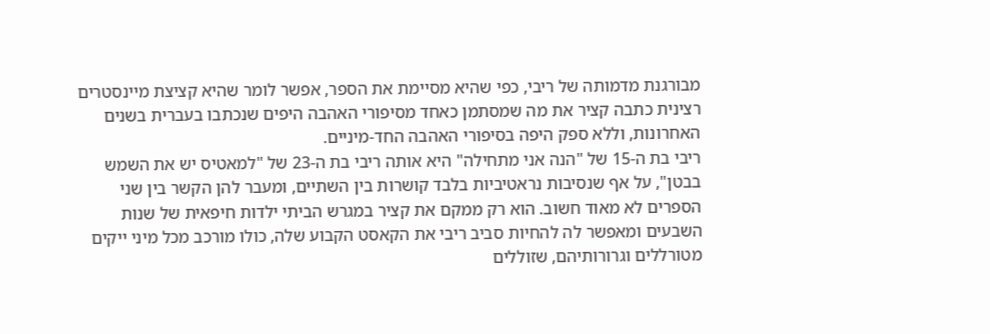מבורגנת מדמותה של ריבי, כפי שהיא מסיימת את הספר, אפשר לומר שהיא קציצת מיינסטרים רצינית כתבה קציר את מה שמסתמן כאחד מסיפורי האהבה היפים שנכתבו בעברית בשנים האחרונות, וללא ספק היפה בסיפורי האהבה החד-מיניים.
ריבי בת ה-15 של "הנה אני מתחילה" היא אותה ריבי בת ה-23 של "למאטיס יש את השמש בבטן", על אף שנסיבות נראטיביות בלבד קושרות בין השתיים, ומעבר להן הקשר בין שני הספרים לא מאוד חשוב. הוא רק ממקם את קציר במגרש הביתי ילדות חיפאית של שנות השבעים ומאפשר לה להחיות סביב ריבי את הקאסט הקבוע שלה, כולו מורכב מכל מיני ייקים מטורללים וגרורותיהם, שזוללים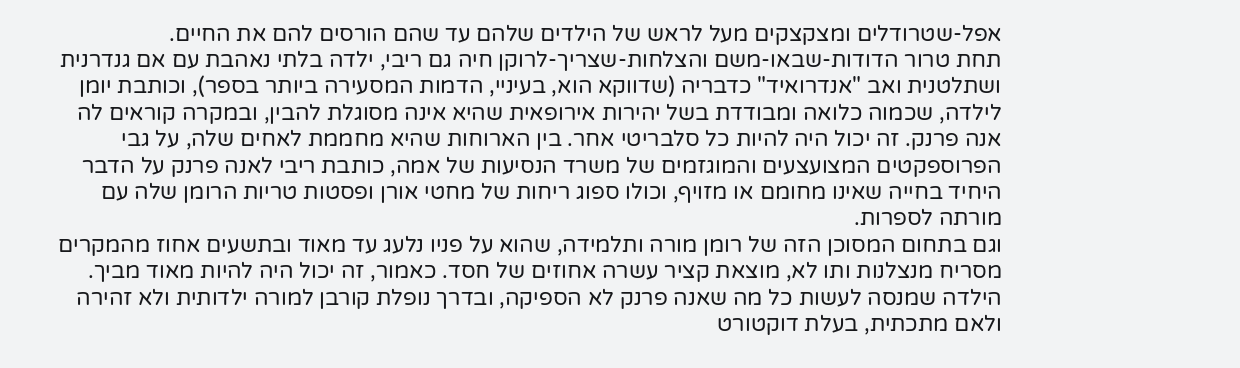אפל-שטרודלים ומצקצקים מעל לראש של הילדים שלהם עד שהם הורסים להם את החיים.
תחת טרור הדודות-שבאו-משם והצלחות-שצריך-לרוקן חיה גם ריבי, ילדה בלתי נאהבת עם אם גנדרנית ושתלטנית ואב "אנדרואיד" כדבריה (שדווקא הוא, בעיניי, הדמות המסעירה ביותר בספר), וכותבת יומן לילדה, שכמוה כלואה ומבודדת בשל יהירות אירופאית שהיא אינה מסוגלת להבין, ובמקרה קוראים לה אנה פרנק. זה יכול היה להיות כל סלבריטי אחר. בין הארוחות שהיא מחממת לאחים שלה, על גבי הפרוספקטים המצועצעים והמוגזמים של משרד הנסיעות של אמה, כותבת ריבי לאנה פרנק על הדבר היחיד בחייה שאינו מחומם או מזויף, וכולו ספוג ריחות של מחטי אורן ופסטות טריות הרומן שלה עם מורתה לספרות.
וגם בתחום המסוכן הזה של רומן מורה ותלמידה, שהוא על פניו נלעג עד מאוד ובתשעים אחוז מהמקרים מסריח מנצלנות ותו לא, מוצאת קציר עשרה אחוזים של חסד. כאמור, זה יכול היה להיות מאוד מביך. הילדה שמנסה לעשות כל מה שאנה פרנק לא הספיקה, ובדרך נופלת קורבן למורה ילדותית ולא זהירה ולאם מתכתית, בעלת דוקטורט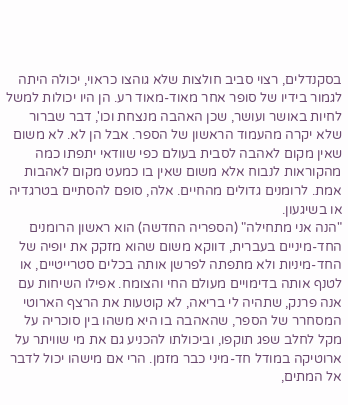בסקנדלים, רצוי סביב חולצות שלא גוהצו כראוי, יכולה היתה לגמור בידיו של סופר אחר מאוד-מאוד רע. הן היו יכולות למשל לחיות באושר ועושר, שכן האהבה מנצחת וכו', דבר שברור שלא יקרה מהעמוד הראשון של הספר. אבל הן לא. לא משום שאין מקום לאהבה לסבית בעולם כפי שוודאי יתפתו כמה מהקוראות לנבוח אלא משום שאין בו כמעט מקום לאהבות אמת. לרומנים גדולים מהחיים. אלה, סופם להסתיים בטרגדיה או בשיגעון.
"הנה אני מתחילה" (הספריה החדשה) הוא ראשון הרומנים החד-מיניים בעברית, דווקא משום שהוא מזקק את יופיה של החד-מיניות ולא מתפתה לפרשן אותה בכלים סטרייטיים, או לטנף אותה בדימויים מעולם החי והצומח. אפילו השיחות עם אנה פרנק, שתהיה לי בריאה, לא קוטעות את הרצף הארוטי המסחרר של הספר, שהאהבה בו היא משהו בין סוכריה על מקל לחלב שפג תוקפו, וביכולתו להכניע גם את מי שוויתר על ארוטיקה במודל חד-מיני כבר מזמן. הרי אם מישהו יכול לדבר אל המתים,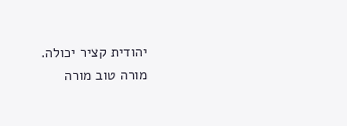יהודית קציר יכולה.
מורה טוב מורה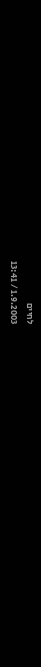לחיים
1.9.2003 / 13:41